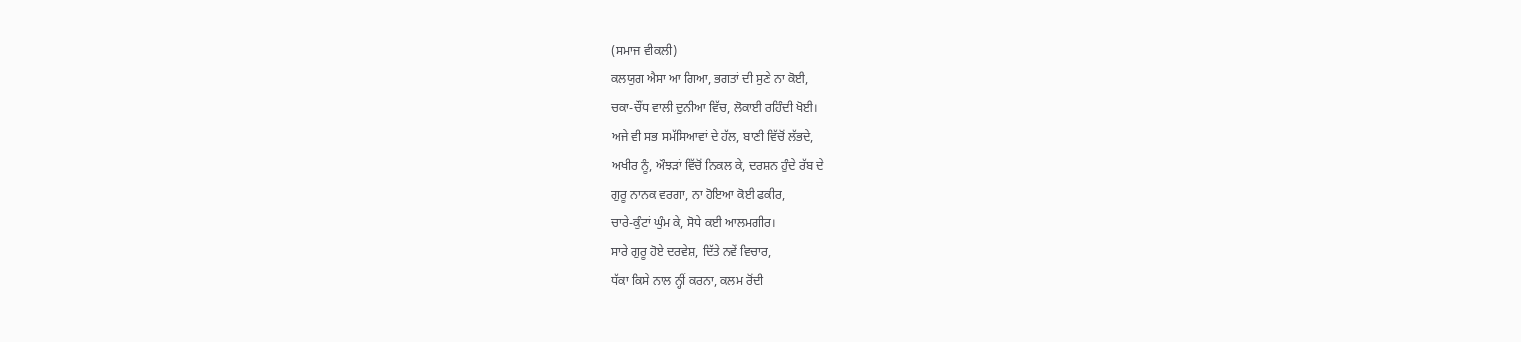(ਸਮਾਜ ਵੀਕਲੀ)
ਕਲਯੁਗ ਐਸਾ ਆ ਗਿਆ, ਭਗਤਾਂ ਦੀ ਸੁਣੇ ਨਾ ਕੋਈ,
ਚਕਾ-ਚੌਂਧ ਵਾਲੀ ਦੁਨੀਆ ਵਿੱਚ, ਲੋਕਾਈ ਰਹਿੰਦੀ ਖੋਈ।
ਅਜੇ ਵੀ ਸਭ ਸਮੱਸਿਆਵਾਂ ਦੇ ਹੱਲ, ਬਾਣੀ ਵਿੱਚੋਂ ਲੱਭਦੇ,
ਅਖੀਰ ਨੂੰ, ਔਝੜਾਂ ਵਿੱਚੋਂ ਨਿਕਲ ਕੇ, ਦਰਸ਼ਨ ਹੁੰਦੇ ਰੱਬ ਦੇ
ਗੁਰੂ ਨਾਨਕ ਵਰਗਾ, ਨਾ ਹੋਇਆ ਕੋਈ ਫਕੀਰ,
ਚਾਰੇ-ਕੁੰਟਾਂ ਘੁੰਮ ਕੇ, ਸੋਧੇ ਕਈ ਆਲਮਗੀਰ।
ਸਾਰੇ ਗੁਰੂ ਹੋਏ ਦਰਵੇਸ਼, ਦਿੱਤੇ ਨਵੇਂ ਵਿਚਾਰ,
ਧੱਕਾ ਕਿਸੇ ਨਾਲ ਨ੍ਹੀਂ ਕਰਨਾ, ਕਲਮ ਰੋਂਦੀ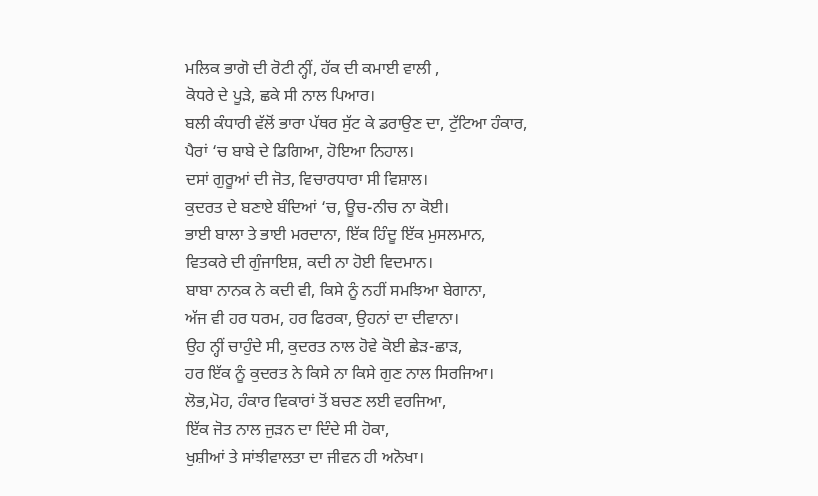ਮਲਿਕ ਭਾਗੋ ਦੀ ਰੋਟੀ ਨ੍ਹੀਂ, ਹੱਕ ਦੀ ਕਮਾਈ ਵਾਲੀ ,
ਕੋਧਰੇ ਦੇ ਪੂੜੇ, ਛਕੇ ਸੀ ਨਾਲ ਪਿਆਰ।
ਬਲੀ ਕੰਧਾਰੀ ਵੱਲੋਂ ਭਾਰਾ ਪੱਥਰ ਸੁੱਟ ਕੇ ਡਰਾਉਣ ਦਾ, ਟੁੱਟਿਆ ਹੰਕਾਰ,
ਪੈਰਾਂ ‘ਚ ਬਾਬੇ ਦੇ ਡਿਗਿਆ, ਹੋਇਆ ਨਿਹਾਲ।
ਦਸਾਂ ਗੁਰੂਆਂ ਦੀ ਜੋਤ, ਵਿਚਾਰਧਾਰਾ ਸੀ ਵਿਸ਼ਾਲ।
ਕੁਦਰਤ ਦੇ ਬਣਾਏ ਬੰਦਿਆਂ ‘ਚ, ਊਚ-ਨੀਚ ਨਾ ਕੋਈ।
ਭਾਈ ਬਾਲਾ ਤੇ ਭਾਈ ਮਰਦਾਨਾ, ਇੱਕ ਹਿੰਦੂ ਇੱਕ ਮੁਸਲਮਾਨ,
ਵਿਤਕਰੇ ਦੀ ਗੁੰਜਾਇਸ਼, ਕਦੀ ਨਾ ਹੋਈ ਵਿਦਮਾਨ।
ਬਾਬਾ ਨਾਨਕ ਨੇ ਕਦੀ ਵੀ, ਕਿਸੇ ਨੂੰ ਨਹੀਂ ਸਮਝਿਆ ਬੇਗਾਨਾ,
ਅੱਜ ਵੀ ਹਰ ਧਰਮ, ਹਰ ਫਿਰਕਾ, ਉਹਨਾਂ ਦਾ ਦੀਵਾਨਾ।
ਉਹ ਨ੍ਹੀਂ ਚਾਹੁੰਦੇ ਸੀ, ਕੁਦਰਤ ਨਾਲ ਹੋਵੇ ਕੋਈ ਛੇੜ-ਛਾੜ,
ਹਰ ਇੱਕ ਨੂੰ ਕੁਦਰਤ ਨੇ ਕਿਸੇ ਨਾ ਕਿਸੇ ਗੁਣ ਨਾਲ ਸਿਰਜਿਆ।
ਲੋਭ,ਮੋਹ, ਹੰਕਾਰ ਵਿਕਾਰਾਂ ਤੋਂ ਬਚਣ ਲਈ ਵਰਜਿਆ,
ਇੱਕ ਜੋਤ ਨਾਲ ਜੁੜਨ ਦਾ ਦਿੰਦੇ ਸੀ ਹੋਕਾ,
ਖੁਸ਼ੀਆਂ ਤੇ ਸਾਂਝੀਵਾਲਤਾ ਦਾ ਜੀਵਨ ਹੀ ਅਨੋਖਾ।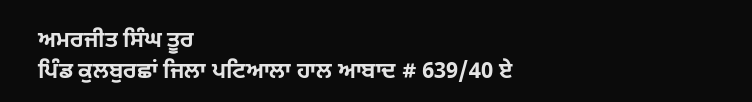ਅਮਰਜੀਤ ਸਿੰਘ ਤੂਰ
ਪਿੰਡ ਕੁਲਬੁਰਛਾਂ ਜਿਲਾ ਪਟਿਆਲਾ ਹਾਲ ਆਬਾਦ # 639/40 ਏ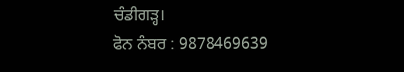ਚੰਡੀਗੜ੍ਹ।
ਫੋਨ ਨੰਬਰ : 9878469639